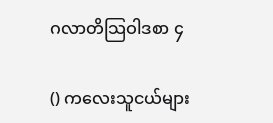ဂလာတိသြဝါဒစာ ၄

() ကလေးသူငယ်များ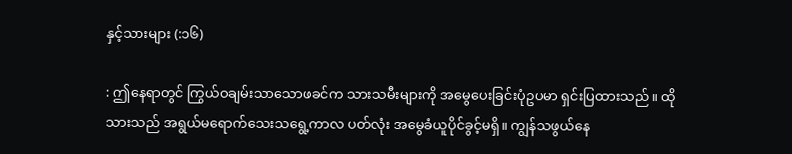နှင့်သားများ (:၁၆)

: ဤနေရာတွင် ကြွယ်ဝချမ်းသာသောဖခင်က သားသမီးများကို အမွေပေးခြင်းပုံဥပမာ ရှင်းပြထားသည်။ ထိုသားသည် အရွယ်မရောက်သေးသရွေ့ကာလ ပတ်လုံး အမွေခံယူပိုင်ခွင့်မရှိ။ ကျွန်သဖွယ်နေ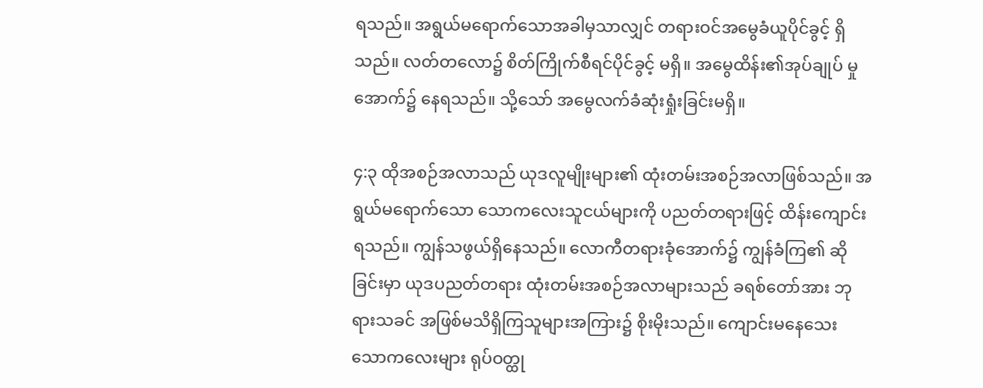ရသည်။ အရွယ်မရောက်သောအခါမှသာလျှင် တရားဝင်အမွေခံယူပိုင်ခွင့် ရှိသည်။ လတ်တလော၌ စိတ်ကြိုက်စီရင်ပိုင်ခွင့် မရှိ။ အမွေထိန်း၏အုပ်ချုပ် မှုအောက်၌ နေရသည်။ သို့သော် အမွေလက်ခံဆုံးရှုံးခြင်းမရှိ။

၄:၃ ထိုအစဉ်အလာသည် ယုဒလူမျိုးများ၏ ထုံးတမ်းအစဉ်အလာဖြစ်သည်။ အရွယ်မရောက်သော သောကလေးသူငယ်များကို ပညတ်တရားဖြင့် ထိန်းကျောင်းရသည်။ ကျွန်သဖွယ်ရှိနေသည်။ လောကီတရားခုံအောက်၌ ကျွန်ခံကြ၏ ဆိုခြင်းမှာ ယုဒပညတ်တရား ထုံးတမ်းအစဉ်အလာများသည် ခရစ်တော်အား ဘုရားသခင် အဖြစ်မသိရှိကြသူများအကြား၌ စိုးမိုးသည်။ ကျောင်းမနေသေးသောကလေးများ ရုပ်ဝတ္ထု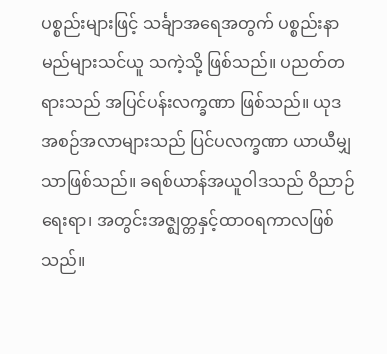ပစ္စည်းများဖြင့် သင်္ချာအရေအတွက် ပစ္စည်းနာမည်များသင်ယူ သကဲ့သို့ ဖြစ်သည်။ ပညတ်တရားသည် အပြင်ပန်းလက္ခဏာ ဖြစ်သည်။ ယုဒအစဉ်အလာများသည် ပြင်ပလက္ခဏာ ယာယီမျှသာဖြစ်သည်။ ခရစ်ယာန်အယူဝါဒသည် ဝိညာဉ်ရေးရာ၊ အတွင်းအဇ္ဈတ္တနှင့်ထာဝရကာလဖြစ်သည်။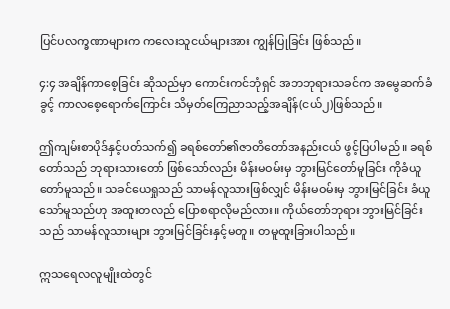ပြင်ပလက္ခဏာများက ကလေးသူငယ်များအား ကျွန်ပြုခြင်း ဖြစ်သည်။

၄:၄ အချိန်ကာစေ့ခြင်း ဆိုသည်မှာ ကောင်းကင်ဘုံရှင် အဘဘုရားသခင်က အမွေဆက်ခံခွင့် ကာလစေ့ရောက်ကြောင်း သိမှတ်ကြေညာသည့်အချိန်(ငယ်၂)ဖြစ်သည်။

ဤကျမ်းစာပိုဒ်နှင့်ပတ်သက်၍ ခရစ်တော်၏ဇာတိတော်အနည်းငယ် ဖွင့်ပြပါမည်။ ခရစ်တော်သည် ဘုရားသားတော် ဖြစ်သော်လည်း မိန်းမဝမ်းမှ ဘွားမြင်တော်မူခြင်း ကိုခံယူတော်မူသည်။ သခင်ယေရှုသည် သာမန်လူသားဖြစ်လျှင် မိန်းမဝမ်းမှ ဘွားမြင်ခြင်း ခံယူသော်မူသည်ဟု အထူးတလည် ပြောစရာလိုမည်လား။ ကိုယ်တော်ဘုရား ဘွားမြင်ခြင်းသည် သာမန်လူသားများ ဘွားမြင်ခြင်းနှင့်မတူ။ တမူထူးခြားပါသည်။

ဣသရေလလူမျိုးထဲတွင်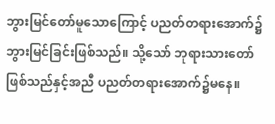ဘွားမြင်တော်မူသောကြောင့် ပညတ်တရားအောက်၌ ဘွားမြင်ခြင်းဖြစ်သည်။ သို့သော် ဘုရားသားတော်ဖြစ်သည်နှင့်အညီ ပညတ်တရားအောက်၌မနေ။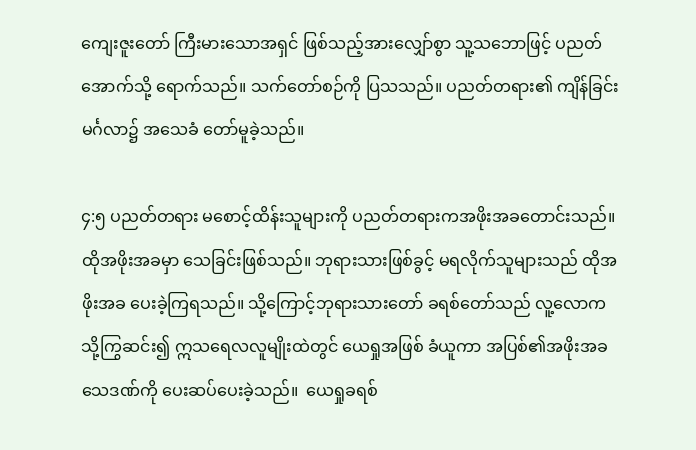ကျေးဇူးတော် ကြီးမားသောအရှင် ဖြစ်သည့်အားလျှော်စွာ သူ့သဘောဖြင့် ပညတ်အောက်သို့ ရောက်သည်။ သက်တော်စဉ်ကို ပြသသည်။ ပညတ်တရား၏ ကျိန်ခြင်းမင်္ဂလာ၌ အသေခံ တော်မူခဲ့သည်။

၄:၅ ပညတ်တရား မစောင့်ထိန်းသူများကို ပညတ်တရားကအဖိုးအခတောင်းသည်။ ထိုအဖိုးအခမှာ သေခြင်းဖြစ်သည်။ ဘုရားသားဖြစ်ခွင့် မရလိုက်သူများသည် ထိုအဖိုးအခ ပေးခဲ့ကြရသည်။ သို့ကြောင့်ဘုရားသားတော် ခရစ်တော်သည် လူ့လောကသို့ကြွဆင်း၍ ဣသရေလလူမျိုးထဲတွင် ယေရှုအဖြစ် ခံယူကာ အပြစ်၏အဖိုးအခ သေဒဏ်ကို ပေးဆပ်ပေးခဲ့သည်။  ယေရှုခရစ်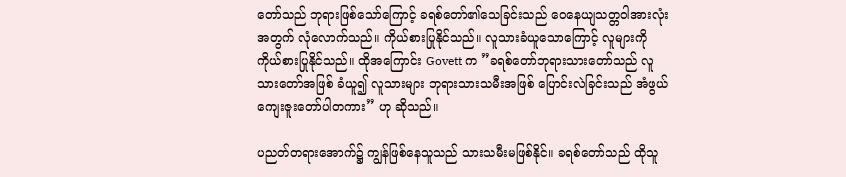တော်သည် ဘုရားဖြစ်သော်ကြောင့် ခရစ်တော်၏သေခြင်းသည် ဝေနေယျသတ္တဝါအားလုံးအတွက် လုံလောက်သည်။ ကိုယ်စားပြုနိုင်သည်။ လူသားခံယူသောကြောင့် လူများကို ကိုယ်စားပြုနိုင်သည်။ ထိုအကြောင်း Govett က ”ခရစ်တော်ဘုရားသားတော်သည် လူသားတော်အဖြစ် ခံယူ၍ လူသားများ ဘုရားသားသမီးအဖြစ် ပြောင်းလဲခြင်းသည် အံဖွယ်ကျေးဇူးတော်ပါတကား” ဟု ဆိုသည်။

ပညတ်တရားအောက်၌ ကျွန်ဖြစ်နေသူသည် သားသမီးမဖြစ်နိုင်။ ခရစ်တော်သည် ထိုသူ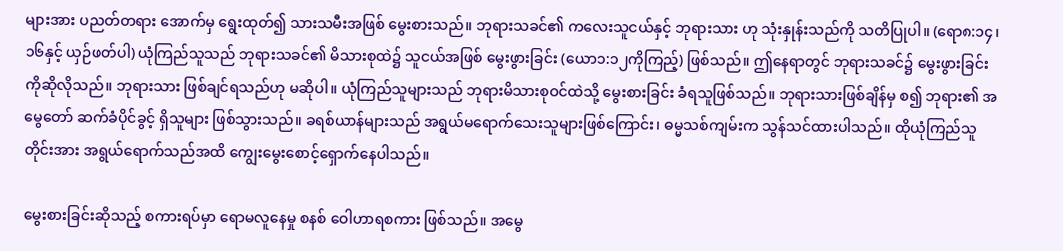များအား ပညတ်တရား အောက်မှ ရွေးထုတ်၍ သားသမီးအဖြစ် မွေးစားသည်။ ဘုရားသခင်၏ ကလေးသူငယ်နှင့် ဘုရားသား ဟု သုံးနှုန်းသည်ကို သတိပြုပါ။ (ရော၈:၁၄၊ ၁၆နှင့် ယှဉ်ဖတ်ပါ) ယုံကြည်သူသည် ဘုရားသခင်၏ မိသားစုထဲ၌ သူငယ်အဖြစ် မွေးဖွားခြင်း (ယော၁:၁၂ကိုကြည့်) ဖြစ်သည်။ ဤနေရာတွင် ဘုရားသခင်၌ မွေးဖွားခြင်း ကိုဆိုလိုသည်။ ဘုရားသား ဖြစ်ချင်ရသည်ဟု မဆိုပါ။ ယုံကြည်သူများသည် ဘုရားမိသားစုဝင်ထဲသို့ မွေးစားခြင်း ခံရသူဖြစ်သည်။ ဘုရားသားဖြစ်ချိန်မှ စ၍ ဘုရား၏ အမွေတော် ဆက်ခံပိုင်ခွင့် ရှိသူများ ဖြစ်သွားသည်။ ခရစ်ယာန်များသည် အရွယ်မရောက်သေးသူများဖြစ်ကြောင်း၊ ဓမ္မသစ်ကျမ်းက သွန်သင်ထားပါသည်။ ထိုယုံကြည်သူတိုင်းအား အရွယ်ရောက်သည်အထိ ကျွေးမွေးစောင့်ရှောက်နေပါသည်။

မွေးစားခြင်းဆိုသည့် စကားရပ်မှာ ရောမလူနေမှု စနစ် ဝေါဟာရစကား ဖြစ်သည်။ အမွေ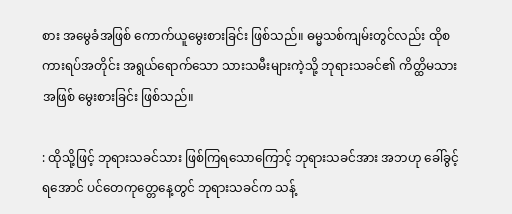စား အမွေခံအဖြစ် ကောက်ယူမွေးစားခြင်း ဖြစ်သည်။ ဓမ္မသစ်ကျမ်းတွင်လည်း ထိုစကားရပ်အတိုင်း အရွယ်ရောက်သော သားသမီးများကဲ့သို့ ဘုရားသခင်၏ ကိတ္ထိမသားအဖြစ် မွေးစားခြင်း ဖြစ်သည်။

: ထိုသို့ဖြင့် ဘုရားသခင်သား ဖြစ်ကြရသောကြောင့် ဘုရားသခင်အား အဘဟု ခေါ်ခွင့်ရအောင် ပင်တေကုတ္တေနေ့တွင် ဘုရားသခင်က သန့်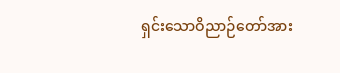ရှင်းသောဝိညာဉ်တော်အား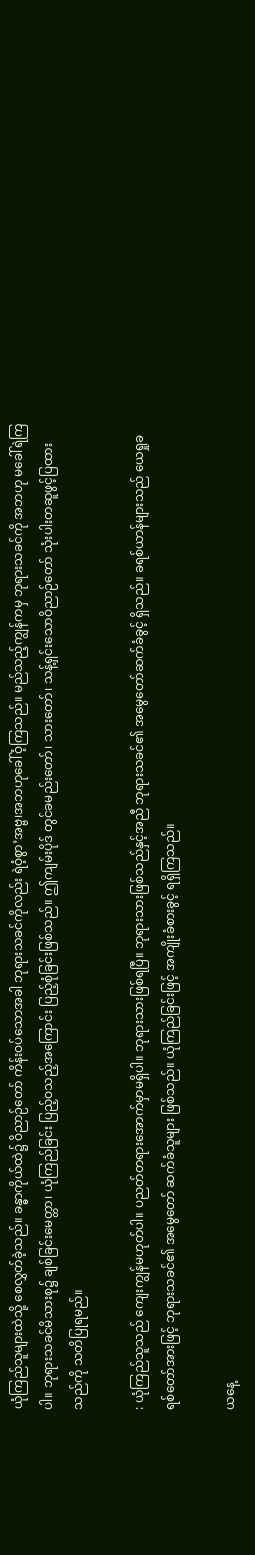ယုံကြည်သူများထဲသို့ စေလွှတ်ခဲ့သည်။ ခန္ဓာကိုယ်ထဲ၌ ဝိညာဉ်တော် ကိန်းဝပ်သောအခါ ဘုရားသခင်ကိုလည်း ရဲဝံ့စွာ’အဗ္ဗ၊အဘဟုခေါ်ဝံ့ကြသည်။ မည်သည့်ကျွန်ကမှ ဘုရားသခင်ကို အဘဟု မခေါ်ရဲကြပါ။ ဘုရားသခင်မိသားစု၌ ချစ်ခြင်းမေတ္တာ၊ ယုံကြည်ခြင်း ပြည့်ဝသည့်အကြောင်း ပြည့်စုံခြင်းဖြစ်သည်။ ဤကျမ်းပိုဒ် တွင်ခမည်းတော်၊ သားတော်၊ သန့်ရှင်းသောဝိညာဉ်တော် သုံးပါးတဆူဖွင့်ပြထားသည်ကို သတိပြုရမည်။

: ယုံကြည်သူသည် ကျေးကျွန်မဟုတ်ပါ။ ပညတ်တရားအောက်မှာမရှိပါ။ ဘုရားသားဖြစ်ရပြီ။ ဘုရားသားဖြစ်သည်နှင့်အညီ ဘုရားသခင်၏ အမွေတော်ဆက်ခံခွင့် ရှိသည်။ ခရစ်ယာန်များသည် ယေရှုခရစ်တော်အားဖြင့် ဘုရားသခင်၏ အမွေတော် ဆက်ခံသူများ ဖြစ်သည်။ ယုံကြည်ခြင်းဖြင့် အကျိုးခံစားခွင့် ရရှိကြသည်။

ယနေ့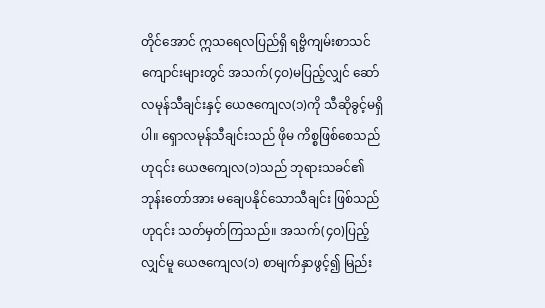တိုင်အောင် ဣသရေလပြည်ရှိ ရဗ္ဗိကျမ်းစာသင်ကျောင်းများတွင် အသက်(၄ဝ)မပြည့်လျှင် ဆော်လမုန်သီချင်းနှင့် ယေဇကျေလ(၁)ကို သီဆိုခွင့်မရှိပါ။ ရှောလမုန်သီချင်းသည် ဖိုမ ကိစ္စဖြစ်စေသည်ဟု၎င်း ယေဇကျေလ(၁)သည် ဘုရားသခင်၏ ဘုန်းတော်အား မချေပနိုင်သောသီချင်း ဖြစ်သည်ဟု၎င်း သတ်မှတ်ကြသည်။ အသက်(၄ဝ)ပြည့်လျှင်မူ ယေဇကျေလ(၁) စာမျက်နှာဖွင့်၍ မြည်း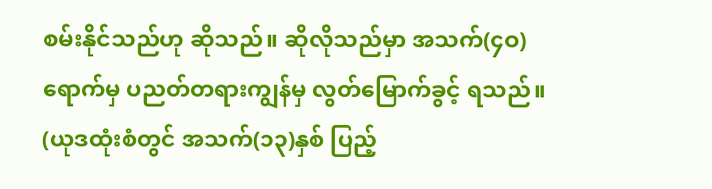စမ်းနိုင်သည်ဟု ဆိုသည်။ ဆိုလိုသည်မှာ အသက်(၄ဝ)ရောက်မှ ပညတ်တရားကျွန်မှ လွတ်မြောက်ခွင့် ရသည်။ (ယုဒထုံးစံတွင် အသက်(၁၃)နှစ် ပြည့်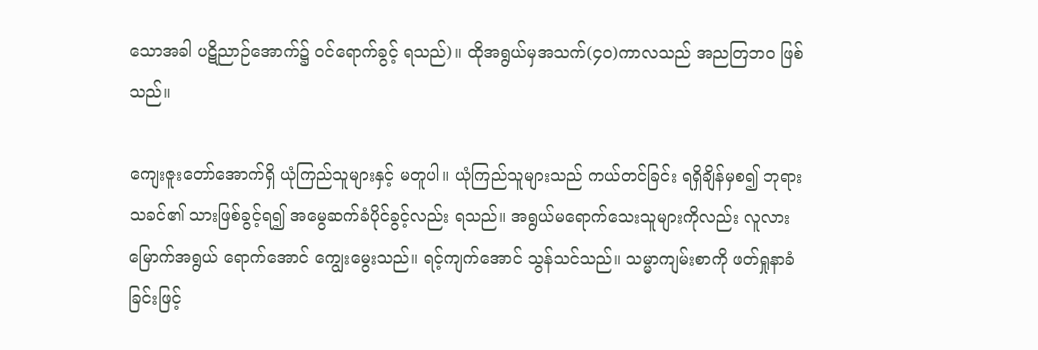သောအခါ ပဋိညာဉ်အောက်၌ ၀င်ရောက်ခွင့် ရသည်)။ ထိုအရွယ်မှအသက်(၄ဝ)ကာလသည် အညတြဘဝ ဖြစ်သည်။

ကျေးဇူးတော်အောက်ရှိ ယုံကြည်သူများနှင့် မတူပါ။ ယုံကြည်သူများသည် ကယ်တင်ခြင်း ရရှိချိန်မှစ၍ ဘုရားသခင်၏ သားဖြစ်ခွင့်ရ၍ အမွေဆက်ခံပိုင်ခွင့်လည်း ရသည်။ အရွယ်မရောက်သေးသူများကိုလည်း လူလားမြောက်အရွယ် ရောက်အောင် ကျွေးမွေးသည်။ ရင့်ကျက်အောင် သွန်သင်သည်။ သမ္မာကျမ်းစာကို ဖတ်ရှုနာခံခြင်းဖြင့်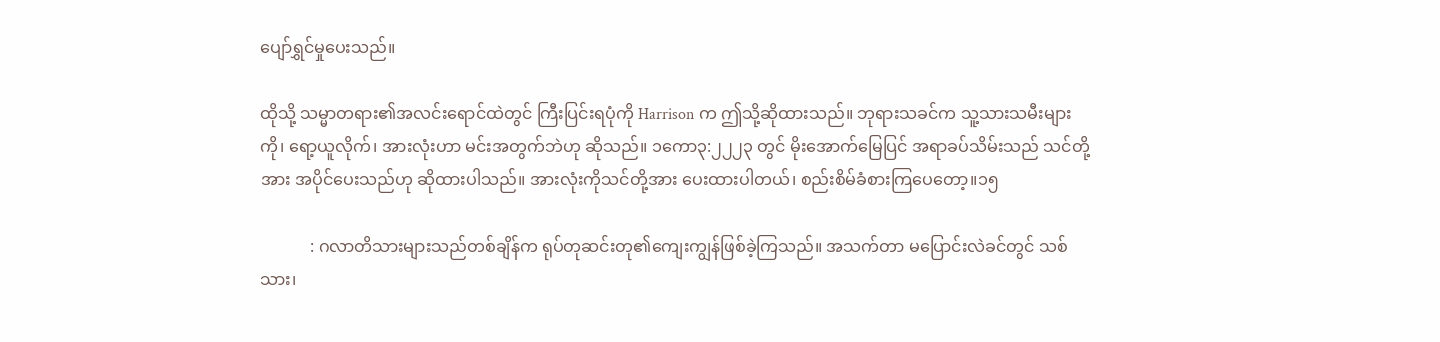ပျော်ရွှင်မှုပေးသည်။

ထိုသို့ သမ္မာတရား၏အလင်းရောင်ထဲတွင် ကြီးပြင်းရပုံကို Harrison က ဤသို့ဆိုထားသည်။ ဘုရားသခင်က သူ့သားသမီးများကို၊ ရော့ယူလိုက်၊ အားလုံးဟာ မင်းအတွက်ဘဲဟု ဆိုသည်။ ၁ကော၃:၂၂၂၃ တွင် မိုးအောက်မြေပြင် အရာခပ်သိမ်းသည် သင်တို့အား အပိုင်ပေးသည်ဟု ဆိုထားပါသည်။ အားလုံးကိုသင်တို့အား ပေးထားပါတယ်၊ စည်းစိမ်ခံစားကြပေတော့။၁၅

            : ဂလာတိသားများသည်တစ်ချိန်က ရုပ်တုဆင်းတု၏ကျေးကျွန်ဖြစ်ခဲ့ကြသည်။ အသက်တာ မပြောင်းလဲခင်တွင် သစ်သား၊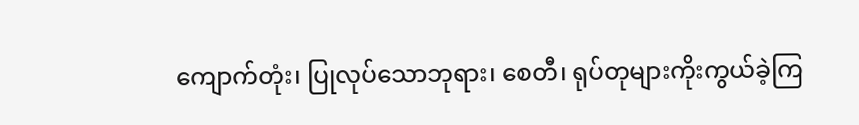ကျောက်တုံး၊ ပြုလုပ်သောဘုရား၊ စေတီ၊ ရုပ်တုများကိုးကွယ်ခဲ့ကြ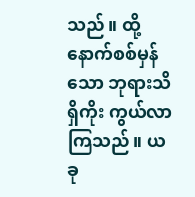သည်။ ထို့နောက်စစ်မှန်သော ဘုရားသိရှိကိုး ကွယ်လာကြသည်။ ယခု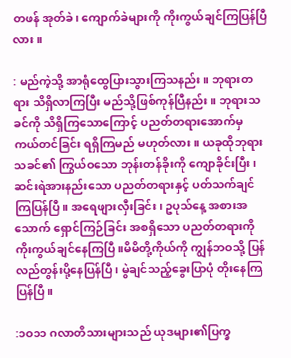တဖန် အုတ်ခဲ၊ ကျောက်ခဲများကို ကိုးကွယ်ချင်ကြပြန်ပြီလား။

: မည်ကဲ့သို့ အာရုံထွေပြားသွားကြသနည်း။ ဘုရားတရား သိရှိလာကြပြီး မည်သို့ဖြစ်ကုန်ပြီနည်း။ ဘုရားသခင်ကို သိရှိကြသောကြောင့် ပညတ်တရားအောက်မှ ကယ်တင်ခြင်း ရရှိကြမည် မဟုတ်လား။ ယခုထိုဘုရားသခင်၏ ကြွယ်ဝသော ဘုန်းတန်ခိုးကို ကျောခိုင်းပြီး၊ ဆင်းရဲအားနည်းသော ပညတ်တရားနှင့် ပတ်သက်ချင်ကြပြန်ပြီ။ အရေဖျားလှီးခြင်း၊ ဥပုသ်နေ့ အစားအသောက် ရှောင်ကြဉ်ခြင်း အစရှိသော ပညတ်တရားကို ကိုးကွယ်ချင်နေကြပြီ။မိမိတို့ကိုယ်ကို ကျွန်ဘဝသို့ ပြန်လည်တွန်းပို့နေပြန်ပြီ၊ မွဲချင်သည့်ခွေးပြာပုံ တိုးနေကြပြန်ပြီ။

:၁ဝ၁၁ ဂလာတိသားများသည် ယုဒများ၏ပြက္ခ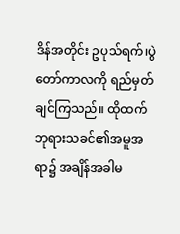ဒိန်အတိုင်း ဥပုသ်ရက်၊ပွဲတော်ကာလကို ရည်မှတ်ချင်ကြသည်။ ထိုထက် ဘုရားသခင်၏အမူအရာ၌ အချိန်အခါမ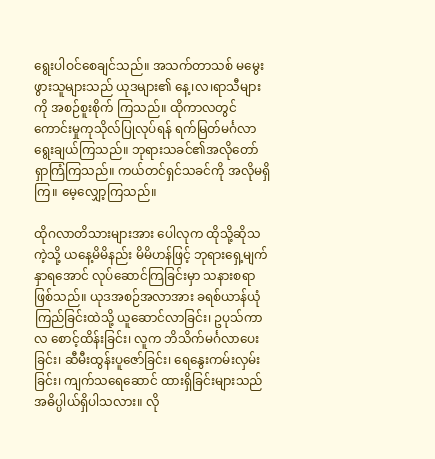ရွေးပါဝင်စေချင်သည်။ အသက်တာသစ် မမွေးဖွားသူများသည် ယုဒများ၏ နေ့၊လ၊ရာသီများကို အစဉ်စူးစိုက် ကြသည်။ ထိုကာလတွင် ကောင်းမှုကုသိုလ်ပြုလုပ်ရန် ရက်မြတ်မင်္ဂလာ ရွေးချယ်ကြသည်။ ဘုရားသခင်၏အလိုတော် ရှာကြံကြသည်။ ကယ်တင်ရှင်သခင်ကို အလိုမရှိကြ။ မေ့လျှော့ကြသည်။

ထိုဂလာတိသားများအား ပေါလုက ထိုသို့ဆိုသကဲ့သို့ ယနေ့မိမိနည်း မိမိဟန်ဖြင့် ဘုရားရှေ့မျက်နှာရအောင် လုပ်ဆောင်ကြခြင်းမှာ သနားစရာဖြစ်သည်။ ယုဒအစဉ်အလာအား ခရစ်ယာန်ယုံကြည်ခြင်းထဲသို့ ယူဆောင်လာခြင်း၊ ဥပုသ်ကာလ စောင့်ထိန်းခြင်း၊ လူက ဘိသိက်မင်္ဂလာပေးခြင်း၊ ဆီမီးထွန်းပူဇော်ခြင်း၊ ရေနွေးကမ်းလှမ်းခြင်း၊ ကျက်သရေဆောင် ထားရှိခြင်းများသည် အဓိပ္ပါယ်ရှိပါသလား။ လို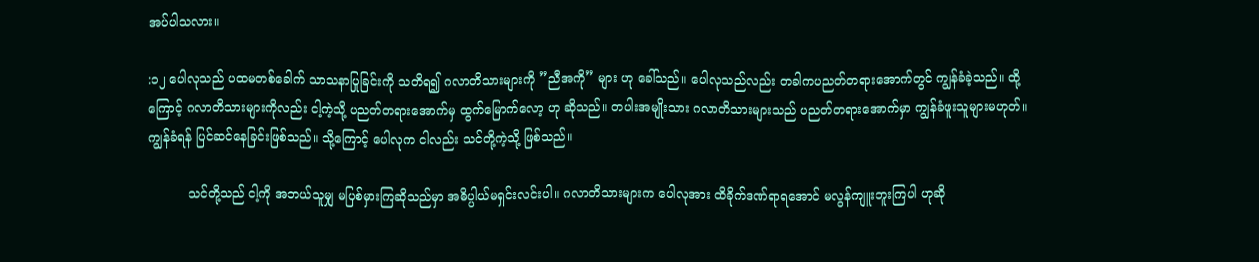အပ်ပါသလား။

:၁၂ ပေါလုသည် ပထမတစ်ခေါက် သာသနာပြုခြင်းကို သတိရ၍ ဂလာတိသားများကို ”ညီအကို” များ ဟု ခေါ်သည်။ ပေါလုသည်လည်း တခါကပညတ်တရားအောက်တွင် ကျွန်ခံခဲ့သည်။ ထို့ကြောင့် ဂလာတိသားများကိုလည်း ငါ့ကဲ့သို့ ပညတ်တရားအောက်မှ ထွက်မြောက်လော့ ဟု ဆိုသည်။ တပါးအမျိုးသား ဂလာတိသားများသည် ပညတ်တရားအောက်မှာ ကျွန်ခံဖူးသူများမဟုတ်။ ကျွန်ခံရန် ပြင်ဆင်နေခြင်းဖြစ်သည်။ သို့ကြောင့် ပေါလုက ငါလည်း သင်တို့ကဲ့သို့ ဖြစ်သည်။

          သင်တို့သည် ငါ့ကို အဘယ်သူမျှ မပြစ်မှားကြဆိုသည်မှာ အဓိပ္ပါယ်မရှင်းလင်းပါ။ ဂလာတိသားများက ပေါလုအား ထိခိုက်ဒဏ်ရာရအောင် မလွန်ကျူးဘူးကြပါ ဟုဆို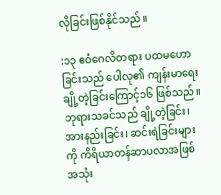လိုခြင်းဖြစ်နိုင်သည်။

:၁၃ ဧဝံဂေလိတရား ပထမဟောခြင်းသည် ပေါလု၏ ကျန်းမာရေးချို့တဲ့ခြင်းကြောင့်၁၆ ဖြစ်သည်။ ဘုရားသခင်သည် ချို့တဲ့ခြင်း၊ အားနည်းခြင်း၊ ဆင်းရဲခြင်းများကို ကိရိယာတန်ဆာပလာအဖြစ် အသုံး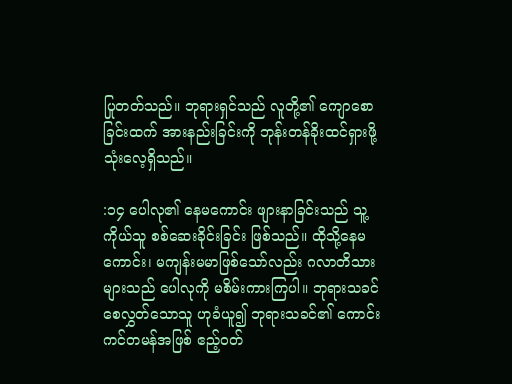ပြုတတ်သည်။ ဘုရားရှင်သည် လူတို့၏ ကျောစောခြင်းထက် အားနည်းခြင်းကို ဘုန်းတန်ခိုးထင်ရှားဖို့ သုံးလေ့ရှိသည်။

:၁၄ ပေါလု၏ နေမကောင်း ဖျားနာခြင်းသည် သူ့ကိုယ်သူ စစ်ဆေးခိုင်းခြင်း ဖြစ်သည်။ ထိုသို့နေမကောင်း၊ မကျန်းမမာဖြစ်သော်လည်း ဂလာတိသားများသည် ပေါလုကို မစိမ်းကားကြပါ။ ဘုရားသခင် စေလွှတ်သောသူ ဟုခံယူ၍ ဘုရားသခင်၏ ကောင်းကင်တမန်အဖြစ် ဧည့်ဝတ်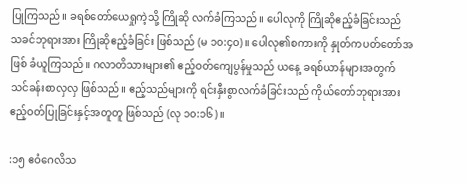ပြုကြသည်။ ခရစ်တော်ယေရှုကဲ့သို့ ကြိုဆို လက်ခံကြသည်။ ပေါလုကို ကြိုဆိုဧည့်ခံခြင်းသည် သခင်ဘုရားအား ကြိုဆိုဧည့်ခံခြင်း ဖြစ်သည် (မ ၁၀:၄ဝ)။ ပေါလု၏စကားကို နှုတ်ကပတ်တော်အဖြစ် ခံယူကြသည်။ ဂလာတိသားများ၏ ဧည့်ဝတ်ကျေပွန်မှုသည် ယနေ့ ခရစ်ယာန်များအတွက် သင်ခန်းစာလှလှ ဖြစ်သည်။ ဧည့်သည်များကို ရင်းနှီးစွာလက်ခံခြင်းသည် ကိုယ်တော်ဘုရားအား ဧည့်ဝတ်ပြုခြင်းနှင့်အတူတူ ဖြစ်သည် (လု ၁၀:၁၆)။

:၁၅ ဧဝံဂေလိသ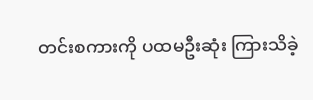တင်းစကားကို ပထမဦးဆုံး ကြားသိခဲ့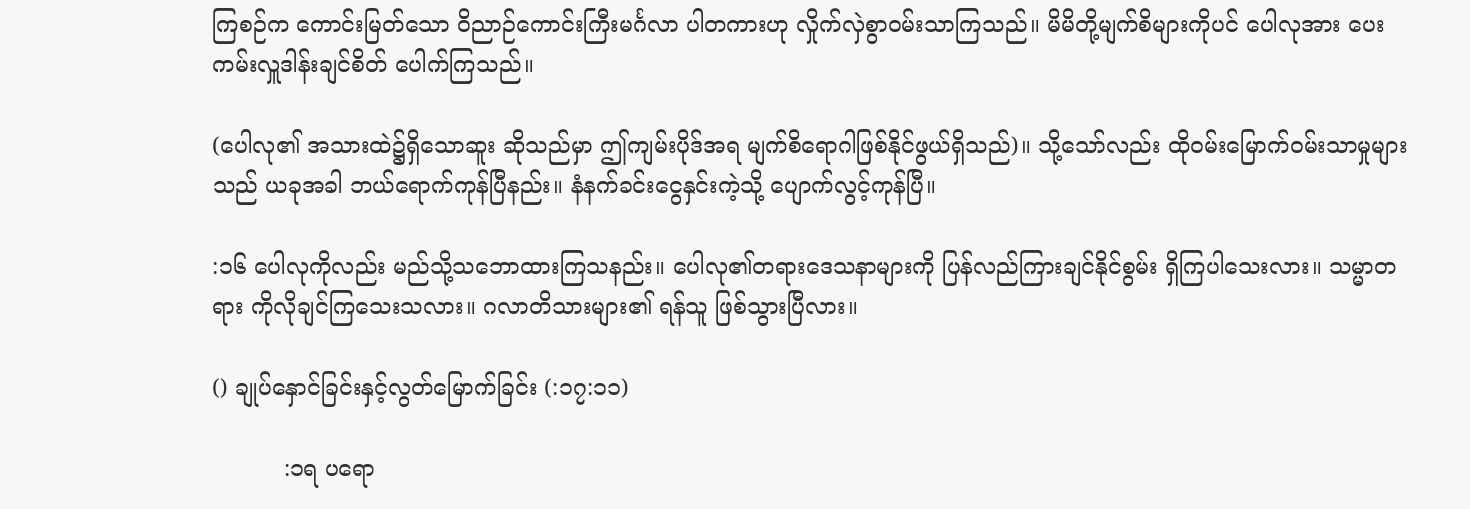ကြစဉ်က ကောင်းမြတ်သော ဝိညာဉ်ကောင်းကြီးမင်္ဂလာ ပါတကားဟု လှိုက်လှဲစွာဝမ်းသာကြသည်။ မိမိတို့မျက်စိများကိုပင် ပေါလုအား ပေးကမ်းလှူဒါန်းချင်စိတ် ပေါက်ကြသည်။

(ပေါလု၏ အသားထဲ၌ရှိသောဆူး ဆိုသည်မှာ ဤကျမ်းပိုဒ်အရ မျက်စိရောဂါဖြစ်နိုင်ဖွယ်ရှိသည်)။ သို့သော်လည်း ထိုဝမ်းမြောက်ဝမ်းသာမှုများသည် ယခုအခါ ဘယ်ရောက်ကုန်ပြီနည်း။ နံနက်ခင်းငွေနှင်းကဲ့သို့ ပျောက်လွင့်ကုန်ပြီ။

:၁၆ ပေါလုကိုလည်း မည်သို့သဘောထားကြသနည်း။ ပေါလု၏တရားဒေသနာများကို ပြန်လည်ကြားချင်နိုင်စွမ်း ရှိကြပါသေးလား။ သမ္မာတရား ကိုလိုချင်ကြသေးသလား။ ဂလာတိသားများ၏ ရန်သူ ဖြစ်သွားပြီလား။

() ချုပ်နှောင်ခြင်းနှင့်လွတ်မြောက်ခြင်း (:၁၇:၁၁)

          :၁ရ ပရော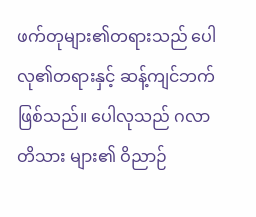ဖက်တုများ၏တရားသည် ပေါလု၏တရားနှင့် ဆန့်ကျင်ဘက်ဖြစ်သည်။ ပေါလုသည် ဂလာတိသား များ၏ ဝိညာဉ်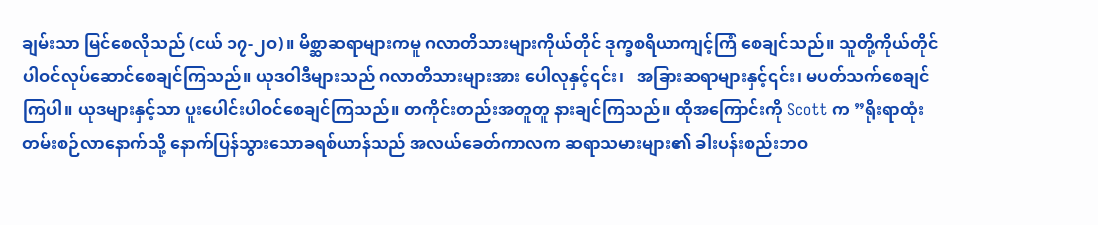ချမ်းသာ မြင်စေလိုသည် (ငယ် ၁၇-၂ဝ)။ မိစ္ဆာဆရာများကမူ ဂလာတိသားများကိုယ်တိုင် ဒုက္ခစရိယာကျင့်ကြံ စေချင်သည်။ သူတို့ကိုယ်တိုင် ပါဝင်လုပ်ဆောင်စေချင်ကြသည်။ ယုဒဝါဒီများသည် ဂလာတိသားများအား ပေါလုနှင့်၎င်း၊   အခြားဆရာများနှင့်၎င်း၊ မပတ်သက်စေချင်ကြပါ။ ယုဒများနှင့်သာ ပူးပေါင်းပါဝင်စေချင်ကြသည်။ တကိုင်းတည်းအတူတူ နားချင်ကြသည်။ ထိုအကြောင်းကို Scott က ”ရိုးရာထုံးတမ်းစဉ်လာနောက်သို့ နောက်ပြန်သွားသောခရစ်ယာန်သည် အလယ်ခေတ်ကာလက ဆရာသမားများ၏ ခါးပန်းစည်းဘဝ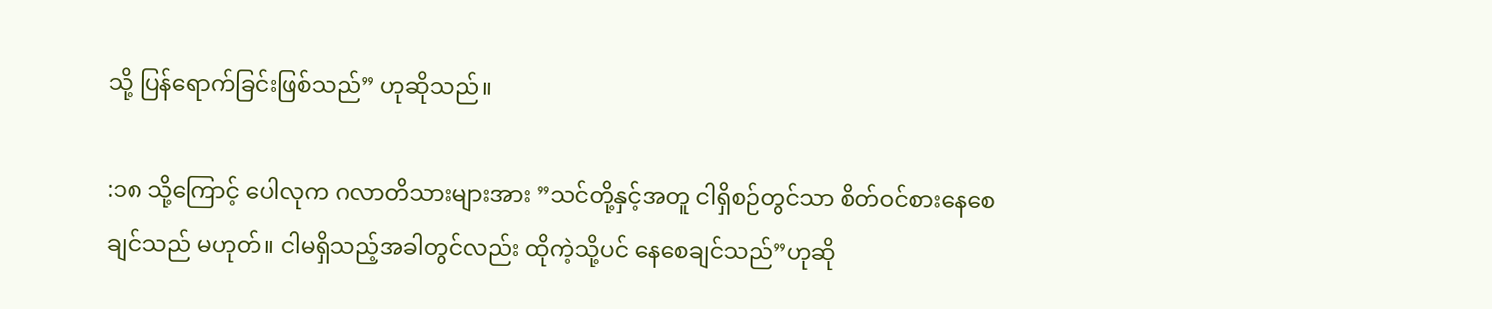သို့ ပြန်ရောက်ခြင်းဖြစ်သည်” ဟုဆိုသည်။

:၁၈ သို့ကြောင့် ပေါလုက ဂလာတိသားများအား ”သင်တို့နှင့်အတူ ငါရှိစဉ်တွင်သာ စိတ်ဝင်စားနေစေချင်သည် မဟုတ်။ ငါမရှိသည့်အခါတွင်လည်း ထိုကဲ့သို့ပင် နေစေချင်သည်”ဟုဆို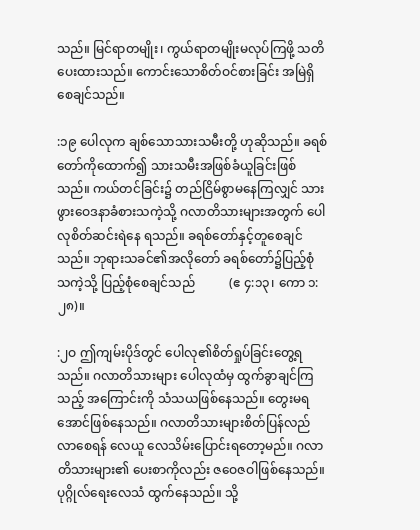သည်။ မြင်ရာတမျိုး၊ ကွယ်ရာတမျိုးမလုပ်ကြဖို့ သတိပေးထားသည်။ ကောင်းသောစိတ်ဝင်စားခြင်း အမြဲရှိစေချင်သည်။

:၁၉ ပေါလုက ချစ်သောသားသမီးတို့ ဟုဆိုသည်။ ခရစ်တော်ကိုထောက်၍ သားသမီးအဖြစ်ခံယူခြင်းဖြစ်သည်။ ကယ်တင်ခြင်း၌ တည်ငြိမ်စွာမနေကြလျှင် သားဖွားဝေဒနာခံစားသကဲ့သို့ ဂလာတိသားများအတွက် ပေါလုစိတ်ဆင်းရဲနေ ရသည်။ ခရစ်တော်နှင့်တူစေချင်သည်။ ဘုရားသခင်၏အလိုတော် ခရစ်တော်၌ပြည့်စုံသကဲ့သို့ ပြည့်စုံစေချင်သည်           (ဧ ၄:၁၃၊ ကော ၁:၂၈)။

:၂ဝ ဤကျမ်းပိုဒ်တွင် ပေါလု၏စိတ်ရှုပ်ခြင်းတွေ့ရသည်။ ဂလာတိသားများ ပေါလုထံမှ ထွက်ခွာချင်ကြသည့် အကြောင်းကို သံသယဖြစ်နေသည်။ တွေးမရအောင်ဖြစ်နေသည်။ ဂလာတိသားများစိတ်ပြန်လည်လာစေရန် လေယူ လေသိမ်းပြောင်းရတော့မည်။ ဂလာတိသားများ၏ ပေးစာကိုလည်း ဇဝေဇဝါဖြစ်နေသည်။ ပုဂ္ဂိုလ်ရေးလေသံ ထွက်နေသည်။ သို့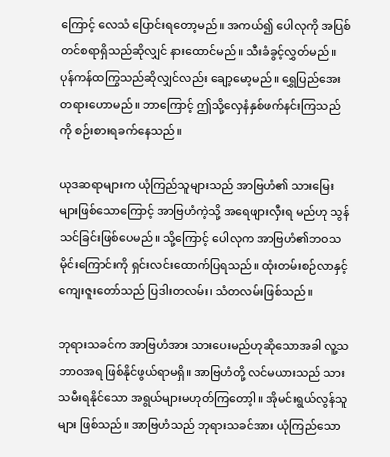ကြောင့် လေသံ ပြောင်းရတော့မည်။ အကယ်၍ ပေါလုကို အပြစ်တင်စရာရှိသည်ဆိုလျှင် နားထောင်မည်။ သီးခံခွင့်လွှတ်မည်။ ပုန်ကန်ထကြွသည်ဆိုလျှင်လည်း ချော့မော့မည်။ ရွှေပြည်အေးတရားဟောမည်။ ဘာကြောင့် ဤသို့လှေနံနှစ်ဖက်နင်းကြသည်ကို စဉ်းစားရခက်နေသည်။

ယုဒဆရာများက ယုံကြည်သူများသည် အာဗြဟံ၏ သားမြေးများဖြစ်သောကြောင့် အာဗြဟံကဲ့သို့ အရေဖျားလှီးရ မည်ဟု သွန်သင်ခြင်းဖြစ်ပေမည်။ သို့ကြောင့် ပေါလုက အာဗြဟံ၏ဘဝသမိုင်းကြောင်းကို ရှင်းလင်းထောက်ပြရသည်။ ထုံးတမ်းစဉ်လာနှင့် ကျေးဇူးတော်သည် ပြဒါးတလမ်း၊ သံတလမ်းဖြစ်သည်။

ဘုရားသခင်က အာဗြဟံအား သားပေးမည်ဟုဆိုသောအခါ လူ့သဘာဝအရ ဖြစ်နိုင်ဖွယ်ရာမရှိ။ အာဗြဟံတို့ လင်မယားသည် သားသမီးရနိုင်သော အရွယ်များမဟုတ်ကြတော့ါ။ အိုမင်းရွယ်လွန်သူများ ဖြစ်သည်။ အာဗြဟံသည် ဘုရားသခင်အား ယုံကြည်သော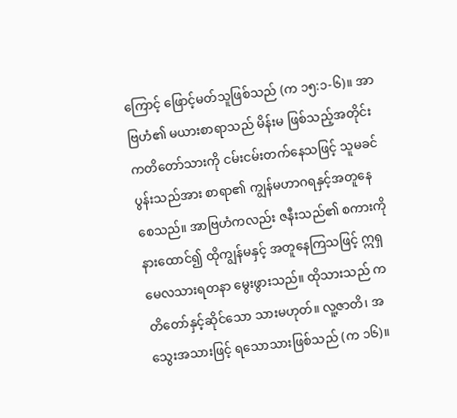ကြောင့် ဖြောင့်မတ်သူဖြစ်သည် (က ၁၅:၁-၆)။ အာဗြဟံ၏ မယားစာရာသည် မိန်းမ ဖြစ်သည့်အတိုင်း ကတိတော်သားကို ငမ်းငမ်းတက်နေသဖြင့် သူမခင်ပွန်းသည်အား စာရာ၏ ကျွန်မဟာဂရနှင့်အတူနေ စေသည်။ အာဗြဟံကလည်း ဇနီးသည်၏ စကားကိုနားထောင်၍ ထိုကျွန်မနှင့် အတူနေကြသဖြင့် ဣရှမေလသားရတနာ မွေးဖွားသည်။ ထိုသားသည် ကတိတော်နှင့်ဆိုင်သော သားမဟုတ်။ လူ့ဇာတိ၊ အသွေးအသားဖြင့် ရသောသားဖြစ်သည် (က ၁၆)။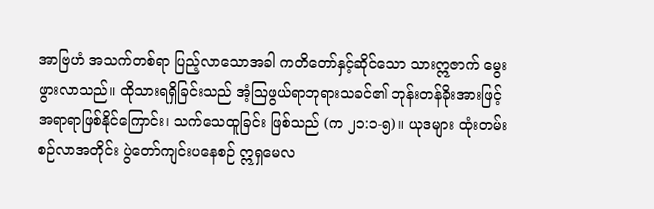အာဗြဟံ အသက်တစ်ရာ ပြည့်လာသောအခါ ကတိတော်နှင့်ဆိုင်သော သားဣဇာက် မွေးဖွားလာသည်။ ထိုသားရရှိခြင်းသည် အံ့ဩဖွယ်ရာဘုရားသခင်၏ ဘုန်းတန်ခိုးအားဖြင့် အရာရာဖြစ်နိုင်ကြောင်း၊ သက်သေထူခြင်း ဖြစ်သည် (က ၂၁:၁-၅)။ ယုဒများ ထုံးတမ်းစဉ်လာအတိုင်း ပွဲတော်ကျင်းပနေစဉ် ဣရှမေလ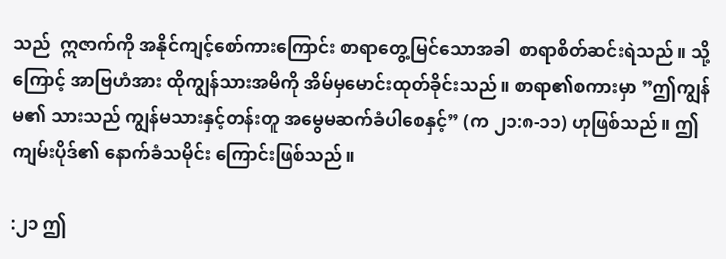သည်  ဣဇာက်ကို အနိုင်ကျင့်စော်ကားကြောင်း စာရာတွေ့မြင်သောအခါ  စာရာစိတ်ဆင်းရဲသည်။ သို့ကြောင့် အာဗြဟံအား ထိုကျွန်သားအမိကို အိမ်မှမောင်းထုတ်ခိုင်းသည်။ စာရာ၏စကားမှာ ”ဤကျွန်မ၏ သားသည် ကျွန်မသားနှင့်တန်းတူ အမွေမဆက်ခံပါစေနှင့်” (က ၂၁:၈-၁၁) ဟုဖြစ်သည်။ ဤကျမ်းပိုဒ်၏ နောက်ခံသမိုင်း ကြောင်းဖြစ်သည်။

:၂၁ ဤ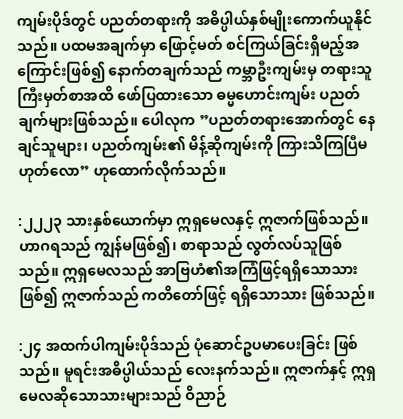ကျမ်းပိုဒ်တွင် ပညတ်တရားကို အဓိပ္ပါယ်နှစ်မျိုးကောက်ယူနိုင်သည်။ ပထမအချက်မှာ ဖြောင့်မတ် စင်ကြယ်ခြင်းရှိမည့်အကြောင်းဖြစ်၍ နောက်တချက်သည် ကမ္ဘာဦးကျမ်းမှ တရားသူကြီးမှတ်စာအထိ ဖော်ပြထားသော ဓမ္မဟောင်းကျမ်း ပညတ်ချက်များဖြစ်သည်။ ပေါလုက ”ပညတ်တရားအောက်တွင် နေချင်သူများ၊ ပညတ်ကျမ်း၏ မိန့်ဆိုကျမ်းကို ကြားသိကြပြီမဟုတ်လော” ဟုထောက်လိုက်သည်။

:၂၂၂၃ သားနှစ်ယောက်မှာ ဣရှမေလနှင့် ဣဇာက်ဖြစ်သည်။ ဟာဂရသည် ကျွန်မဖြစ်၍၊ စာရာသည် လွတ်လပ်သူဖြစ်သည်။ ဣရှမေလသည် အာဗြဟံ၏အကြံဖြင့်ရရှိသောသားဖြစ်၍ ဣဇာက်သည် ကတိတော်ဖြင့် ရရှိသောသား ဖြစ်သည်။

:၂၄ အထက်ပါကျမ်းပိုဒ်သည် ပုံဆောင်ဥပမာပေးခြင်း ဖြစ်သည်။ မူရင်းအဓိပ္ပါယ်သည် လေးနက်သည်။ ဣဇာက်နှင့် ဣရှမေလဆိုသောသားများသည် ဝိညာဉ်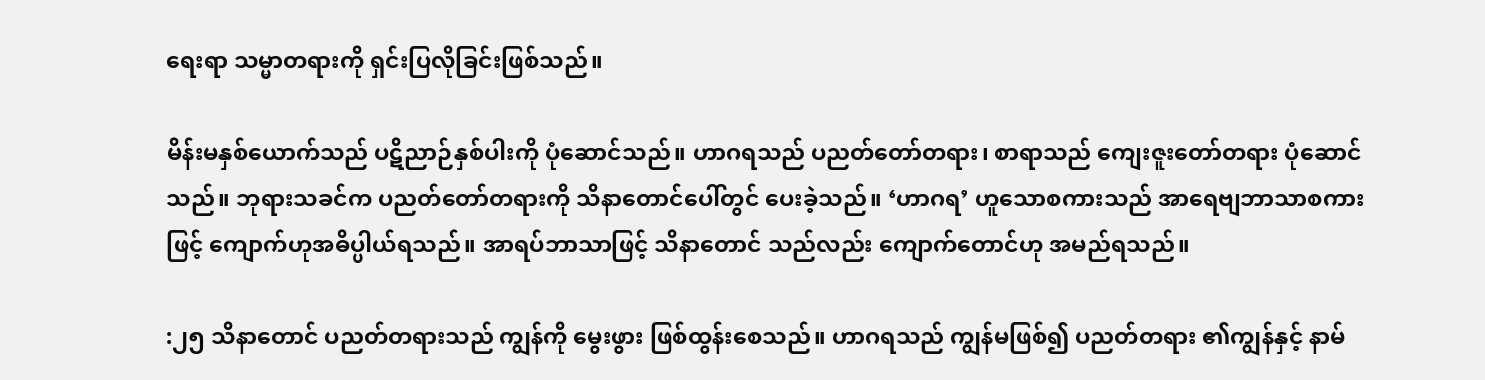ရေးရာ သမ္မာတရားကို ရှင်းပြလိုခြင်းဖြစ်သည်။

မိန်းမနှစ်ယောက်သည် ပဋိညာဉ်နှစ်ပါးကို ပုံဆောင်သည်။ ဟာဂရသည် ပညတ်တော်တရား၊ စာရာသည် ကျေးဇူးတော်တရား ပုံဆောင်သည်။ ဘုရားသခင်က ပညတ်တော်တရားကို သိနာတောင်ပေါ်တွင် ပေးခဲ့သည်။ ‘ဟာဂရ’ ဟူသောစကားသည် အာရေဗျဘာသာစကားဖြင့် ကျောက်ဟုအဓိပ္ပါယ်ရသည်။ အာရပ်ဘာသာဖြင့် သိနာတောင် သည်လည်း ကျောက်တောင်ဟု အမည်ရသည်။

:၂၅ သိနာတောင် ပညတ်တရားသည် ကျွန်ကို မွေးဖွား ဖြစ်ထွန်းစေသည်။ ဟာဂရသည် ကျွန်မဖြစ်၍ ပညတ်တရား ၏ကျွန်နှင့် နာမ်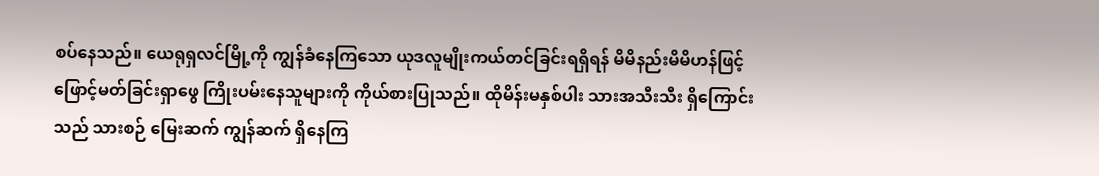စပ်နေသည်။ ယေရုရှလင်မြို့ကို ကျွန်ခံနေကြသော ယုဒလူမျိုးကယ်တင်ခြင်းရရှိရန် မိမိနည်းမိမိဟန်ဖြင့် ဖြောင့်မတ်ခြင်းရှာဖွေ ကြိုးပမ်းနေသူများကို ကိုယ်စားပြုသည်။ ထိုမိန်းမနှစ်ပါး သားအသီးသီး ရှိကြောင်းသည် သားစဉ် မြေးဆက် ကျွန်ဆက် ရှိနေကြ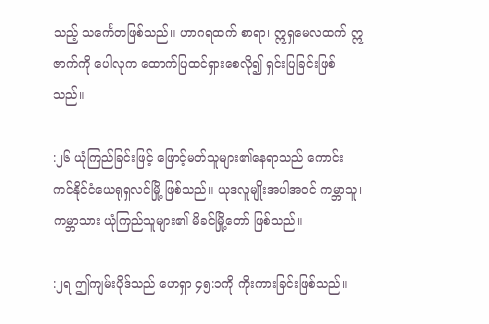သည့် သင်္ကေတဖြစ်သည်။ ဟာဂရထက် စာရာ၊ ဣရှမေလထက် ဣဇာက်ကို ပေါလုက ထောက်ပြထင်ရှားစေလို၍ ရှင်းပြခြင်းဖြစ်သည်။

:၂၆ ယုံကြည်ခြင်းဖြင့် ဖြောင့်မတ်သူများ၏နေရာသည် ကောင်းကင်နိုင်ငံယေရုရှလင်မြို့ ဖြစ်သည်။ ယုဒလူမျိုးအပါအဝင် ကမ္ဘာသူ၊ ကမ္ဘာသား ယုံကြည်သူများ၏ မိခင်မြို့တော် ဖြစ်သည်။

:၂ရ ဤကျမ်းပိုဒ်သည် ဟေရှာ ၄၅:၁ကို ကိုးကားခြင်းဖြစ်သည်။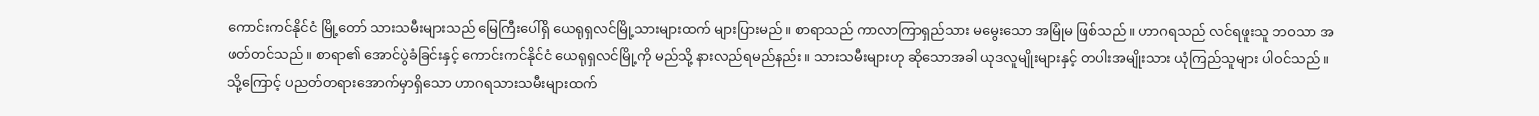ကောင်းကင်နိုင်ငံ မြို့တော် သားသမီးများသည် မြေကြီးပေါ်ရှိ ယေရုရှလင်မြို့သားများထက် များပြားမည်။ စာရာသည် ကာလာကြာရှည်သား မမွေးသော အမြုံမ ဖြစ်သည်။ ဟာဂရသည် လင်ရဖူးသူ ဘဝသာ အဖတ်တင်သည်။ စာရာ၏ အောင်ပွဲခံခြင်းနှင့် ကောင်းကင်နိုင်ငံ ယေရုရှလင်မြို့ကို မည်သို့ နားလည်ရမည်နည်း။ သားသမီးများဟု ဆိုသောအခါ ယုဒလူမျိုးများနှင့် တပါးအမျိုးသား ယုံကြည်သူများ ပါဝင်သည်။ သို့ကြောင့် ပညတ်တရားအောက်မှာရှိသော ဟာဂရသားသမီးများထက်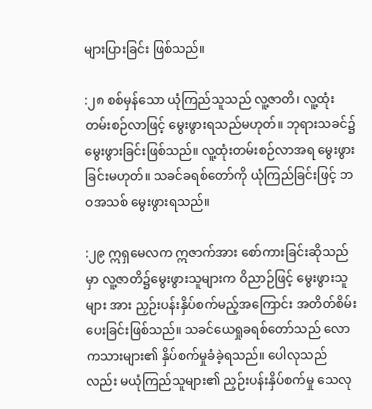များပြားခြင်း ဖြစ်သည်။

:၂၈ စစ်မှန်သော ယုံကြည်သူသည် လူ့ဇာတိ၊ လူ့ထုံးတမ်းစဉ်လာဖြင့် မွေးဖွားရသည်မဟုတ်။ ဘုရားသခင်၌ မွေးဖွားခြင်းဖြစ်သည်။ လူ့ထုံးတမ်းစဉ်လာအရ မွေးဖွားခြင်းမဟုတ်။ သခင်ခရစ်တော်ကို ယုံကြည်ခြင်းဖြင့် ဘဝအသစ် မွေးဖွားရသည်။

:၂၉ ဣရှမေလက ဣဇာက်အား စော်ကားခြင်းဆိုသည်မှာ လူ့ဇာတိ၌မွေးဖွားသူများက ဝိညာဉ်ဖြင့် မွေးဖွားသူများ အား ညှဉ်းပန်းနှိပ်စက်မည့်အကြောင်း အတိတ်စိမ်းပေးခြင်းဖြစ်သည်။ သခင်ယေရှုခရစ်တော်သည် လောကသားများ၏ နှိပ်စက်မှုခံခဲ့ရသည်။ ပေါလုသည်လည်း မယုံကြည်သူများ၏ ညှဉ်းပန်းနှိပ်စက်မှု သေလု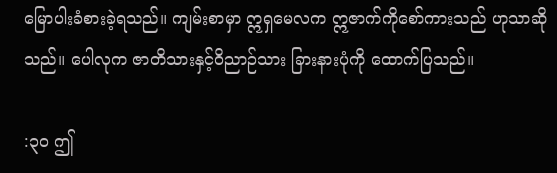မြောပါးခံစားခဲ့ရသည်။ ကျမ်းစာမှာ ဣရှမေလက ဣဇာက်ကိုစော်ကားသည် ဟုသာဆိုသည်။ ပေါလုက ဇာတိသားနှင့်ဝိညာဉ်သား ခြားနားပုံကို ထောက်ပြသည်။

:၃ဝ ဤ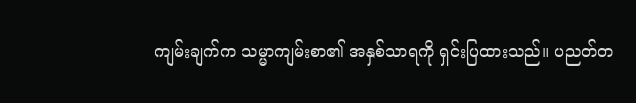ကျမ်းချက်က သမ္မာကျမ်းစာ၏ အနှစ်သာရကို ရှင်းပြထားသည်။ ပညတ်တ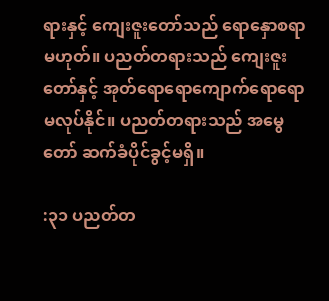ရားနှင့် ကျေးဇူးတော်သည် ရောနှောစရာ မဟုတ်။ ပညတ်တရားသည် ကျေးဇူးတော်နှင့် အုတ်ရောရောကျောက်ရောရော မလုပ်နိုင်။ ပညတ်တရားသည် အမွေတော် ဆက်ခံပိုင်ခွင့်မရှိ။

:၃၁ ပညတ်တ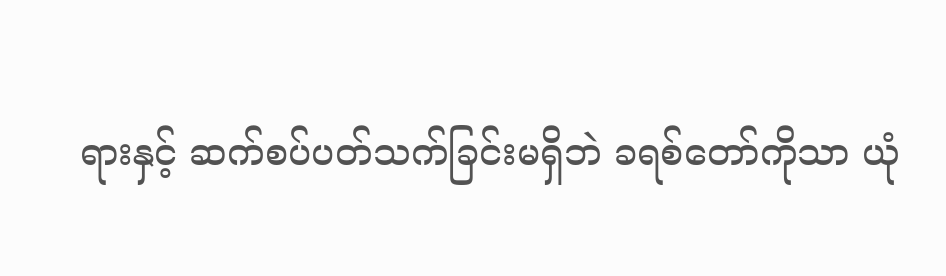ရားနှင့် ဆက်စပ်ပတ်သက်ခြင်းမရှိဘဲ ခရစ်တော်ကိုသာ ယုံ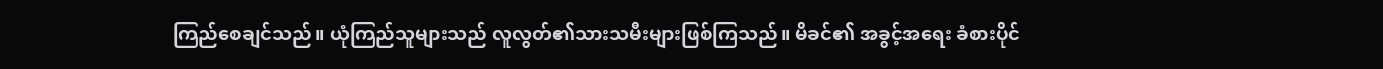ကြည်စေချင်သည်။ ယုံကြည်သူများသည် လူလွတ်၏သားသမီးများဖြစ်ကြသည်။ မိခင်၏ အခွင့်အရေး ခံစားပိုင်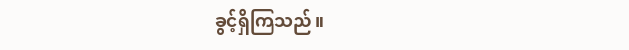ခွင့်ရှိကြသည်။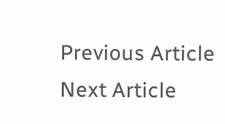Previous Article
Next Article